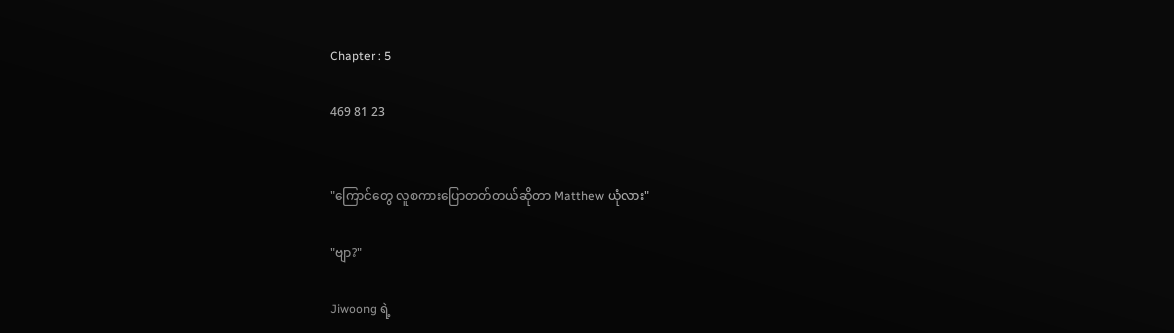Chapter : 5

469 81 23


"ကြောင်တွေ လူစကားပြောတတ်တယ်ဆိုတာ Matthew ယုံလား"

"ဗျာ?"

Jiwoong ရဲ့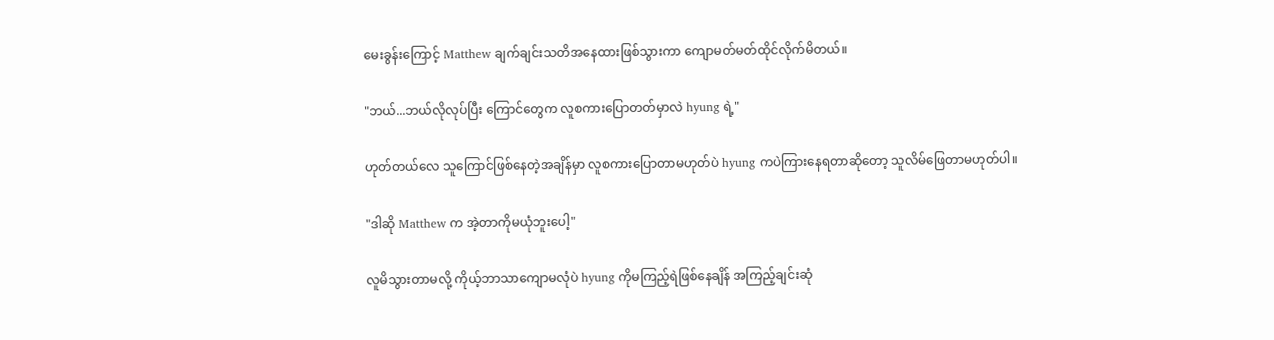မေးခွန်းကြောင့် Matthew ချက်ချင်းသတိအနေထားဖြစ်သွားကာ ကျောမတ်မတ်ထိုင်လိုက်မိတယ်။

"ဘယ်...ဘယ်လိုလုပ်ပြီး ကြောင်တွေက လူစကားပြောတတ်မှာလဲ hyung ရဲ့"

ဟုတ်တယ်လေ သူကြောင်ဖြစ်နေတဲ့အချိန်မှာ လူစကားပြောတာမဟုတ်ပဲ hyung ကပဲကြားနေရတာဆိုတော့ သူလိမ်ဖြေတာမဟုတ်ပါ။

"ဒါဆို Matthew က အဲ့တာကိုမယုံဘူးပေါ့"

လူမိသွားတာမလို့ ကိုယ့်ဘာသာကျောမလုံပဲ hyung ကိုမကြည့်ရဲဖြစ်နေချိန် အကြည့်ချင်းဆုံ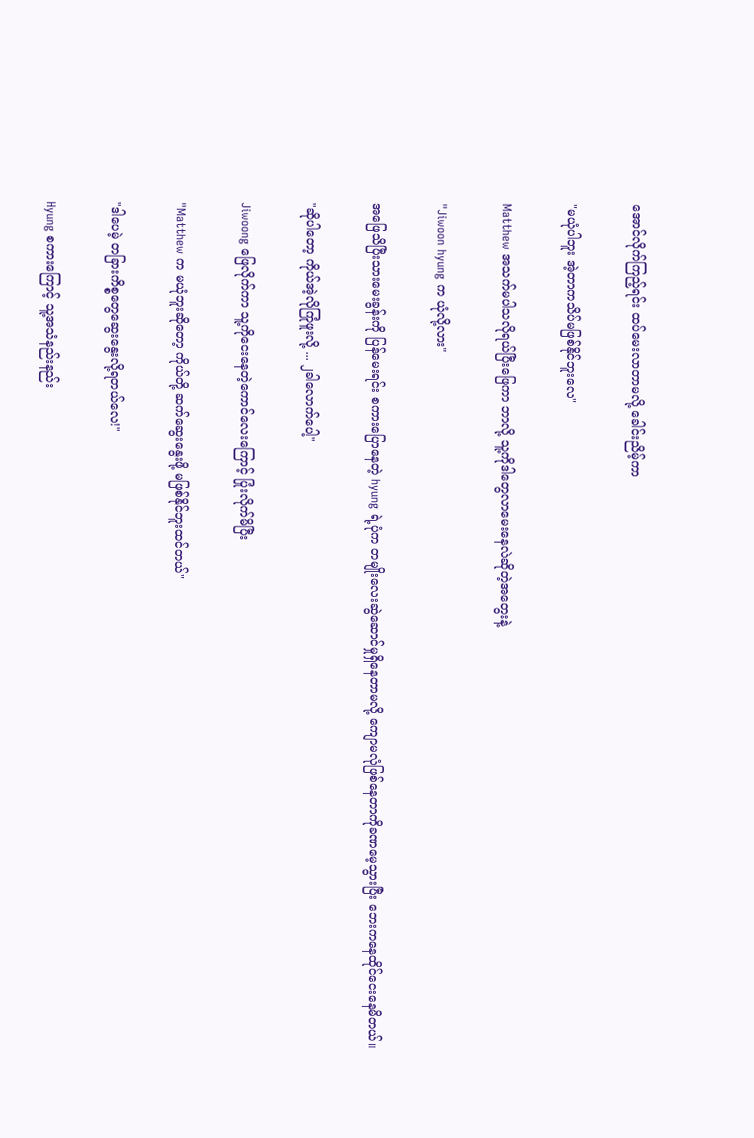အောင်လိုက်ကြည့်ရင်း ထပ်မေးလာတာမလို့ ခေါင်းညိမ့်ကာ

"မယုံပါဘူး အဲ့တာကသိပ်မဖြစ်နိုင်ဘူးလေ"

Matthew အသက်မပါသလိုရယ်ပြီးဖြေကာ ဘာလို့ သူ့ကိုဒါတွေလာမေးနေလဲဆိုတဲ့အတွေးနဲ့

"Jiwoon hyung က ယုံလို့လား"

အဖြေသိပြီးသားမေးခွန်းကို ပြန်မေးရင်း စကားပြောနေတဲ့ hyung ရဲ့ပုံက တမျိုးလေးဆွဲဆောင်မှုရှိနေတာမလို့ ကျောမလုံဖြစ်နေတာကိုခဏမေ့သွားပြီး ဘေးကနေထိုင်ငေးနေမိတယ်။

"ဆိုပါတော့ ကိုယ်အဲ့လိုကြုံဖူးလို့ ... ၂ခါလောက်ပေါ့"

Jiwoong ဖြေလိုက်ကာ သူ့ကိုငေးနေတဲ့ကောင်လေးကြောင့် ပြုံးလိုက်မိပြီး

"Matthew က မယုံဘူးဆိုတော့ ကိုယ်တို့ ဆက်ဆွေးနွေးဖို့ မဖြစ်နိုင်ဘူးထင်တယ်"

"ဒါပေမဲ့ တခြားကိစ္စတွေဆွေးနွေးလို့ရတယ်လေ!"

Hyung စကားကြောင့် သူ့အသံနည်းနည်း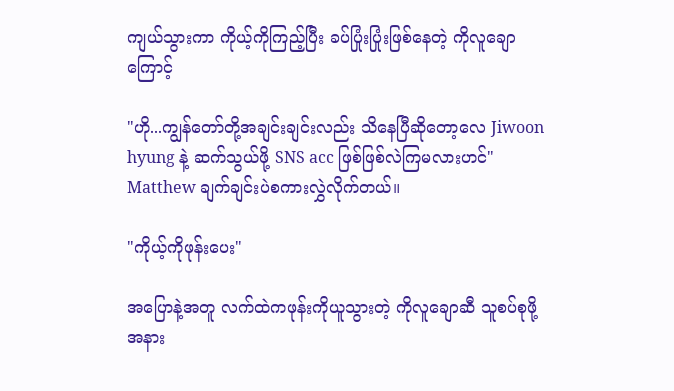ကျယ်သွားကာ ကိုယ့်ကိုကြည့်ပြီး ခပ်ပြုံးပြုံးဖြစ်နေတဲ့ ကိုလူချောကြောင့်

"ဟို...ကျွန်တော်တို့အချင်းချင်းလည်း သိနေပြီဆိုတော့လေ Jiwoon hyung နဲ့ ဆက်သွယ်ဖို့ SNS acc ဖြစ်ဖြစ်လဲကြမလားဟင်" Matthew ချက်ချင်းပဲစကားလွှဲလိုက်တယ်။

"ကိုယ့်ကိုဖုန်းပေး"

အပြောနဲ့အတူ လက်ထဲကဖုန်းကိုယူသွားတဲ့ ကိုလူချောဆီ ‌သူစပ်စုဖို့အနား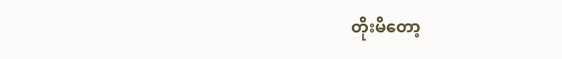တိုးမိတော့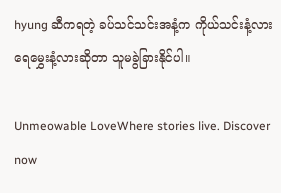hyung ဆီကရတဲ့ ခပ်သင်သင်းအနံ့က ကိုယ်သင်းနံ့လား ရေမွှေးနံ့လားဆိုတာ သူမခွဲခြားနိုင်ပါ။

Unmeowable LoveWhere stories live. Discover now